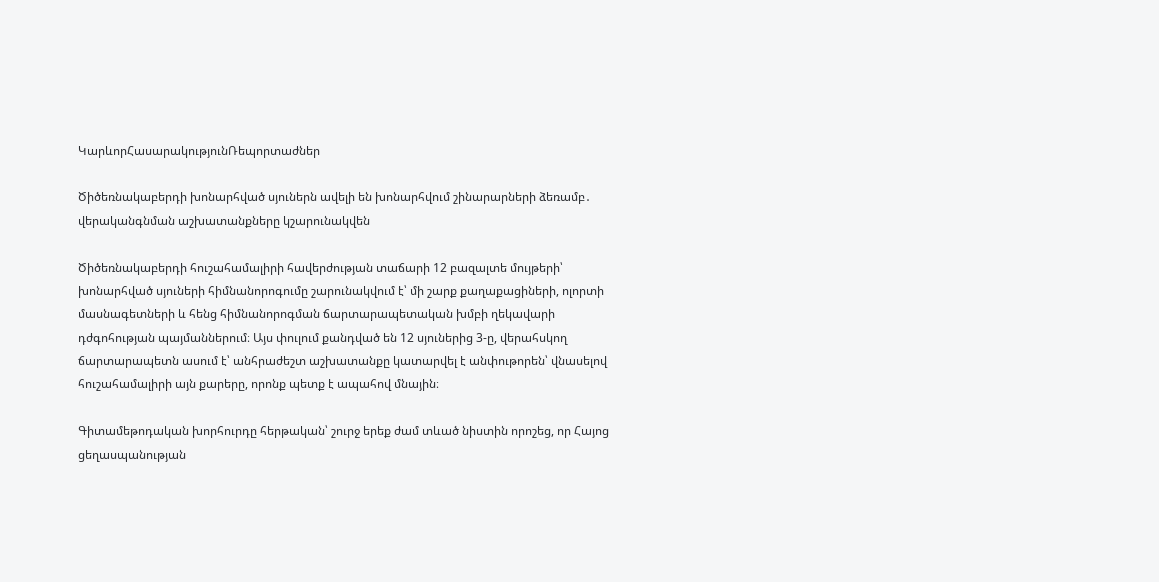ԿարևորՀասարակությունՌեպորտաժներ

Ծիծեռնակաբերդի խոնարհված սյուներն ավելի են խոնարհվում շինարարների ձեռամբ․ վերականգնման աշխատանքները կշարունակվեն

Ծիծեռնակաբերդի հուշահամալիրի հավերժության տաճարի 12 բազալտե մույթերի՝ խոնարհված սյուների հիմնանորոգումը շարունակվում է՝ մի շարք քաղաքացիների, ոլորտի մասնագետների և հենց հիմնանորոգման ճարտարապետական խմբի ղեկավարի դժգոհության պայմաններում։ Այս փուլում քանդված են 12 սյուներից 3-ը, վերահսկող ճարտարապետն ասում է՝ անհրաժեշտ աշխատանքը կատարվել է անփութորեն՝ վնասելով հուշահամալիրի այն քարերը, որոնք պետք է ապահով մնային։

Գիտամեթոդական խորհուրդը հերթական՝ շուրջ երեք ժամ տևած նիստին որոշեց, որ Հայոց ցեղասպանության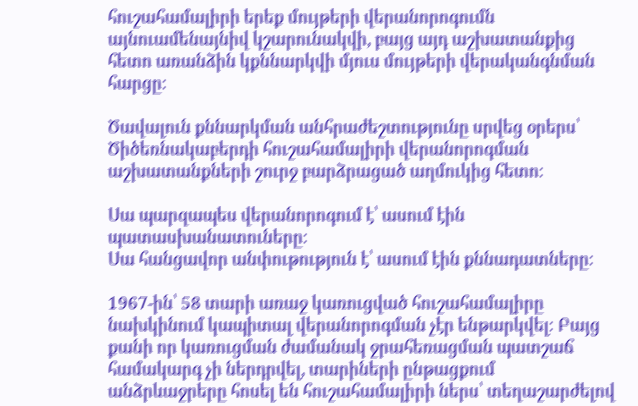հուշահամալիրի երեք մույթերի վերանորոգումն այնուամենայնիվ կշարունակվի, բայց այդ աշխատանքից հետո առանձին կքննարկվի մյուս մույթերի վերականգնման հարցը։

Ծավալուն քննարկման անհրաժեշտությունը սրվեց օրերս՝ Ծիծեռնակաբերդի հուշահամալիրի վերանորոգման աշխատանքների շուրջ բարձրացած աղմուկից հետո։

Սա պարզապես վերանորոգում է՝ ասում էին պատասխանատուները։
Սա հանցավոր անփութություն է՝ ասում էին քննադատները։

1967-ին՝ 58 տարի առաջ կառուցված հուշահամալիրը նախկինում կապիտալ վերանորոգման չէր ենթարկվել։ Բայց քանի որ կառուցման ժամանակ ջրահեռացման պատշաճ համակարգ չի ներդրվել, տարիների ընթացքում անձրևաջրերը հոսել են հուշահամալիրի ներս՝ տեղաշարժելով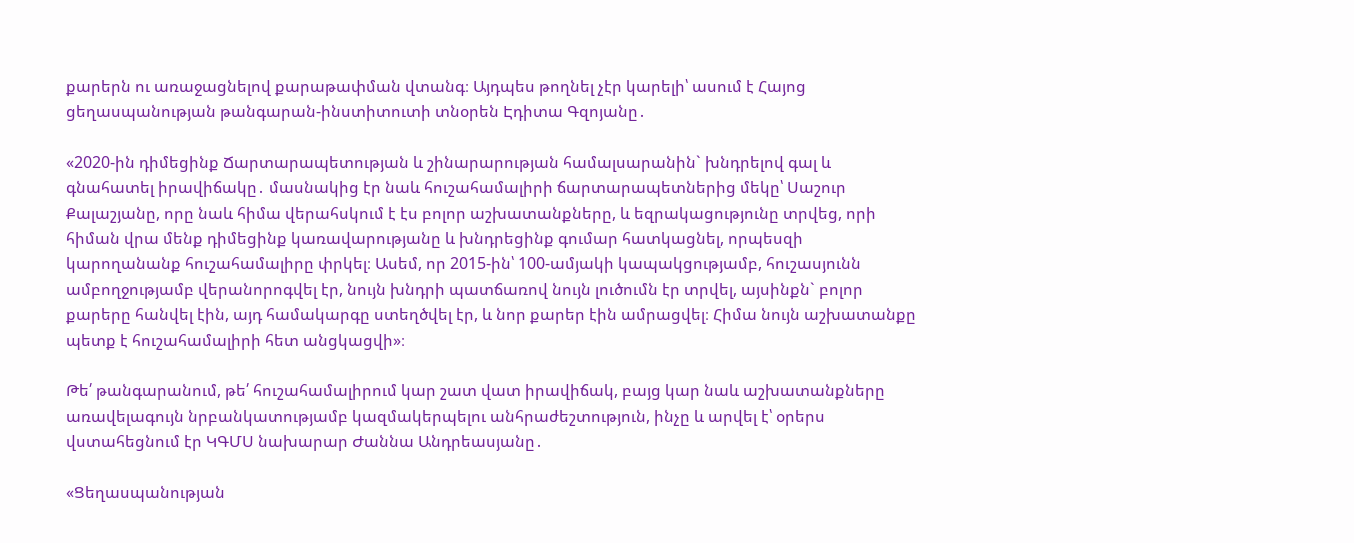քարերն ու առաջացնելով քարաթափման վտանգ։ Այդպես թողնել չէր կարելի՝ ասում է Հայոց ցեղասպանության թանգարան-ինստիտուտի տնօրեն Էդիտա Գզոյանը․

«2020-ին դիմեցինք Ճարտարապետության և շինարարության համալսարանին` խնդրելով գալ և գնահատել իրավիճակը․ մասնակից էր նաև հուշահամալիրի ճարտարապետներից մեկը՝ Սաշուր Քալաշյանը, որը նաև հիմա վերահսկում է էս բոլոր աշխատանքները, և եզրակացությունը տրվեց, որի հիման վրա մենք դիմեցինք կառավարությանը և խնդրեցինք գումար հատկացնել, որպեսզի կարողանանք հուշահամալիրը փրկել։ Ասեմ, որ 2015-ին՝ 100-ամյակի կապակցությամբ, հուշասյունն ամբողջությամբ վերանորոգվել էր, նույն խնդրի պատճառով նույն լուծումն էր տրվել, այսինքն` բոլոր քարերը հանվել էին, այդ համակարգը ստեղծվել էր, և նոր քարեր էին ամրացվել։ Հիմա նույն աշխատանքը պետք է հուշահամալիրի հետ անցկացվի»։

Թե՛ թանգարանում, թե՛ հուշահամալիրում կար շատ վատ իրավիճակ, բայց կար նաև աշխատանքները առավելագույն նրբանկատությամբ կազմակերպելու անհրաժեշտություն, ինչը և արվել է՝ օրերս վստահեցնում էր ԿԳՄՍ նախարար Ժաննա Անդրեասյանը․

«Ցեղասպանության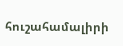հուշահամալիրի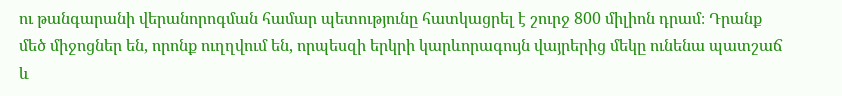ու թանգարանի վերանորոգման համար պետությունը հատկացրել է շուրջ 800 միլիոն դրամ։ Դրանք մեծ միջոցներ են, որոնք ուղղվում են, որպեսզի երկրի կարևորագույն վայրերից մեկը ունենա պատշաճ և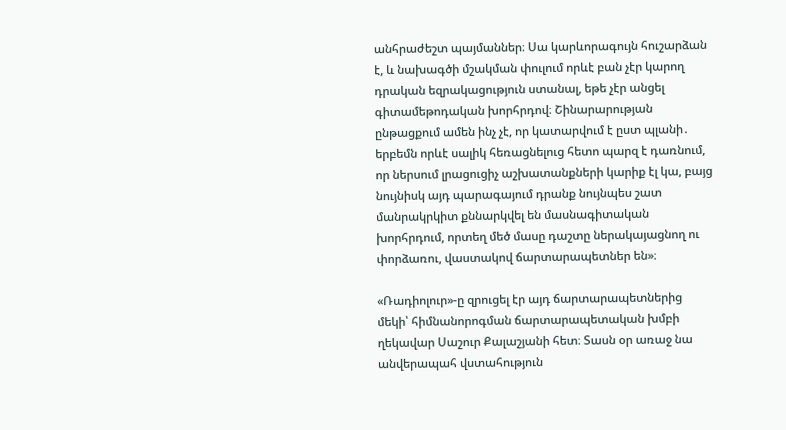անհրաժեշտ պայմաններ։ Սա կարևորագույն հուշարձան է, և նախագծի մշակման փուլում որևէ բան չէր կարող դրական եզրակացություն ստանալ, եթե չէր անցել գիտամեթոդական խորհրդով։ Շինարարության ընթացքում ամեն ինչ չէ, որ կատարվում է ըստ պլանի․ երբեմն որևէ սալիկ հեռացնելուց հետո պարզ է դառնում, որ ներսում լրացուցիչ աշխատանքների կարիք էլ կա, բայց նույնիսկ այդ պարագայում դրանք նույնպես շատ մանրակրկիտ քննարկվել են մասնագիտական խորհրդում, որտեղ մեծ մասը դաշտը ներակայացնող ու փորձառու, վաստակով ճարտարապետներ են»։

«Ռադիոլուր»-ը զրուցել էր այդ ճարտարապետներից մեկի՝ հիմնանորոգման ճարտարապետական խմբի ղեկավար Սաշուր Քալաշյանի հետ։ Տասն օր առաջ նա անվերապահ վստահություն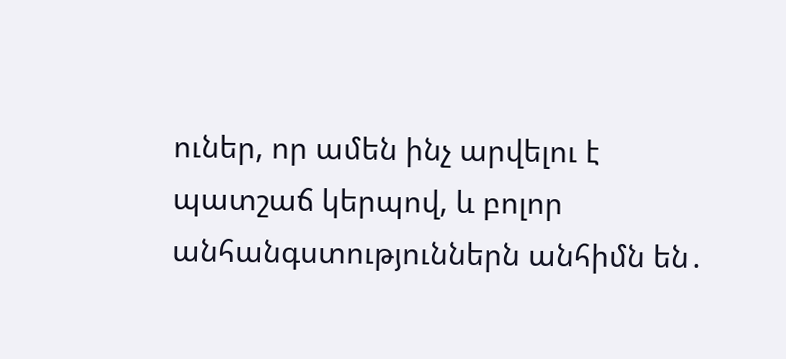ուներ, որ ամեն ինչ արվելու է պատշաճ կերպով, և բոլոր անհանգստություններն անհիմն են․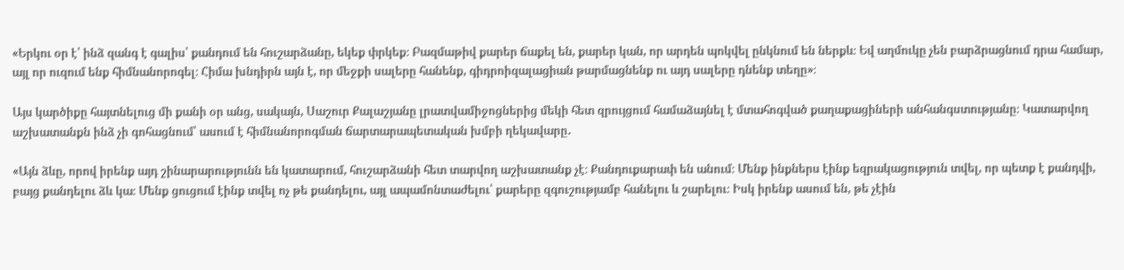«Երկու օր է՝ ինձ զանգ է գալիս՝ քանդում են հուշարձանը, եկեք փրկեք։ Բազմաթիվ քարեր ճաքել են, քարեր կան, որ արդեն պոկվել ընկնում են ներքև։ Եվ աղմուկը չեն բարձրացնում դրա համար, այլ որ ուզում ենք հիմնանորոգել։ Հիմա խնդիրն այն է, որ մեջքի սալերը հանենք, գիդրոիզալացիան թարմացնենք ու այդ սալերը դնենք տեղը»։

Այս կարծիքը հայտնելուց մի քանի օր անց, սակայն, Սաշուր Քալաշյանը լրատվամիջոցներից մեկի հետ զրույցում համաձայնել է մտահոգված քաղաքացիների անհանգստությանը։ Կատարվող աշխատանքն ինձ չի գոհացնում՝ ասում է հիմնանորոգման ճարտարապետական խմբի ղեկավարը․

«Այն ձևը, որով իրենք այդ շինարարությունն են կատարում, հուշարձանի հետ տարվող աշխատանք չէ։ Քանդուքարափ են անում։ Մենք ինքներս էինք եզրակացություն տվել, որ պետք է քանդվի, բայց քանդելու ձև կա։ Մենք ցուցում էինք տվել ոչ թե քանդելու, այլ ապամոնտաժելու՝ քարերը զգուշությամբ հանելու և շարելու։ Իսկ իրենք ասում են, թե չէին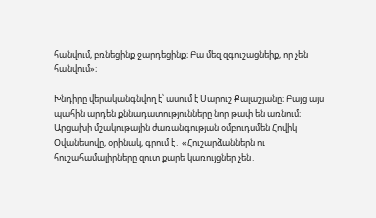հանվում, բռնեցինք ջարդեցինք։ Բա մեզ զգուշացնեիք, որ չեն հանվում»։

Խնդիրը վերականգնվող է՝ ասում է Սարուշ Քալաշյանը։ Բայց այս պահին արդեն քննադատությունները նոր թափ են առնում։ Արցախի մշակութային ժառանգության օմբուդսմեն Հովիկ Օվանեսովը, օրինակ, գրում է․ «Հուշարձաններն ու հուշահամալիրները զուտ քարե կառույցներ չեն․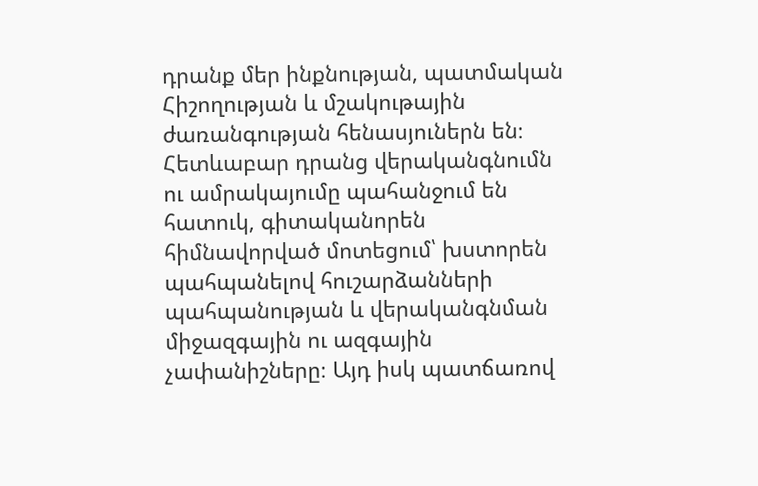դրանք մեր ինքնության, պատմական Հիշողության և մշակութային ժառանգության հենասյուներն են։ Հետևաբար դրանց վերականգնումն ու ամրակայումը պահանջում են հատուկ, գիտականորեն հիմնավորված մոտեցում՝ խստորեն պահպանելով հուշարձանների պահպանության և վերականգնման միջազգային ու ազգային չափանիշները։ Այդ իսկ պատճառով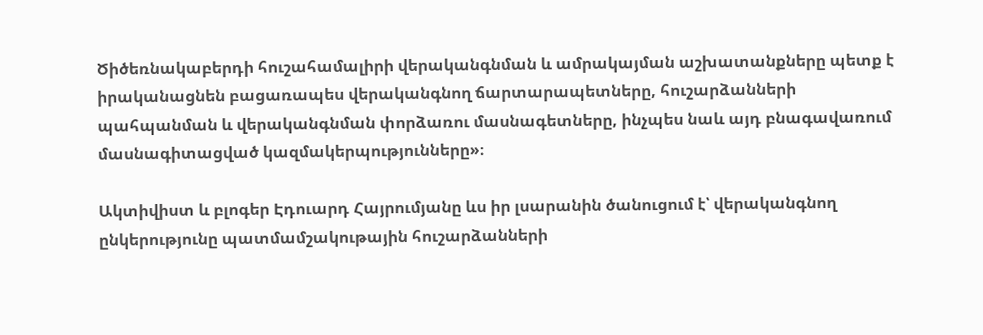Ծիծեռնակաբերդի հուշահամալիրի վերականգնման և ամրակայման աշխատանքները պետք է իրականացնեն բացառապես վերականգնող ճարտարապետները, հուշարձանների պահպանման և վերականգնման փորձառու մասնագետները, ինչպես նաև այդ բնագավառում մասնագիտացված կազմակերպությունները»։

Ակտիվիստ և բլոգեր Էդուարդ Հայրումյանը ևս իր լսարանին ծանուցում է՝ վերականգնող ընկերությունը պատմամշակութային հուշարձանների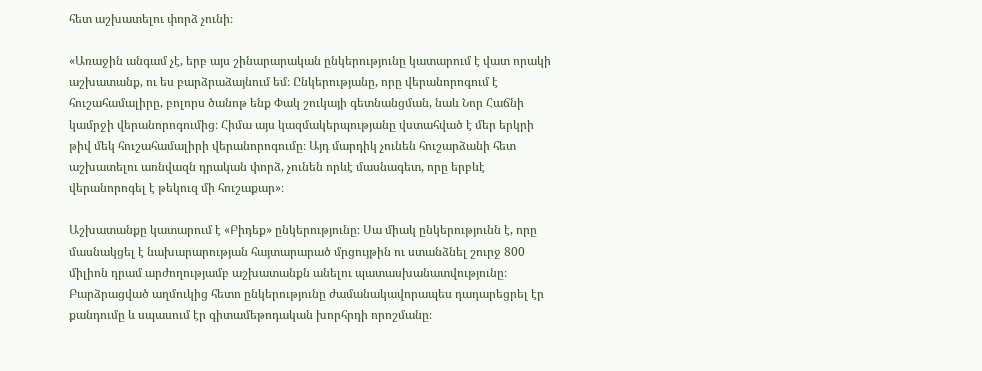հետ աշխատելու փորձ չունի։

«Առաջին անգամ չէ, երբ այս շինարարական ընկերությունը կատարում է վատ որակի աշխատանք, ու ես բարձրաձայնում եմ։ Ընկերությանը, որը վերանորոգում է հուշահամալիրը, բոլորս ծանոթ ենք Փակ շուկայի գետնանցման, նաև Նոր Հաճնի կամրջի վերանորոգումից։ Հիմա այս կազմակերպությանը վստահված է մեր երկրի թիվ մեկ հուշահամալիրի վերանորոգումը։ Այդ մարդիկ չունեն հուշարձանի հետ աշխատելու առնվազն դրական փորձ, չունեն որևէ մասնագետ, որը երբևէ վերանորոգել է թեկուզ մի հուշաքար»։

Աշխատանքը կատարում է «Բիդեք» ընկերությունը։ Սա միակ ընկերությունն է, որը մասնակցել է նախարարության հայտարարած մրցույթին ու ստանձնել շուրջ 800 միլիոն դրամ արժողությամբ աշխատանքն անելու պատասխանատվությունը։ Բարձրացված աղմուկից հետո ընկերությունը ժամանակավորապես դադարեցրել էր քանդումը և սպասում էր գիտամեթոդական խորհրդի որոշմանը։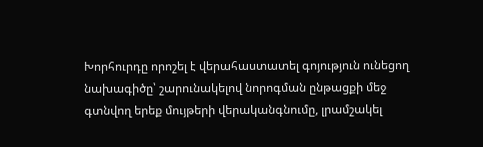Խորհուրդը որոշել է վերահաստատել գոյություն ունեցող նախագիծը՝ շարունակելով նորոգման ընթացքի մեջ գտնվող երեք մույթերի վերականգնումը, լրամշակել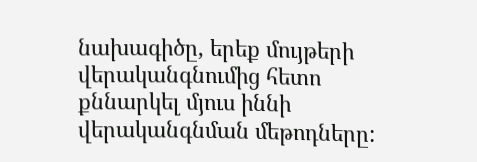նախագիծը, երեք մույթերի վերականգնումից հետո քննարկել մյուս իննի վերականգնման մեթոդները: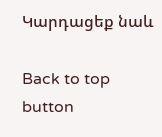Կարդացեք նաև

Back to top button